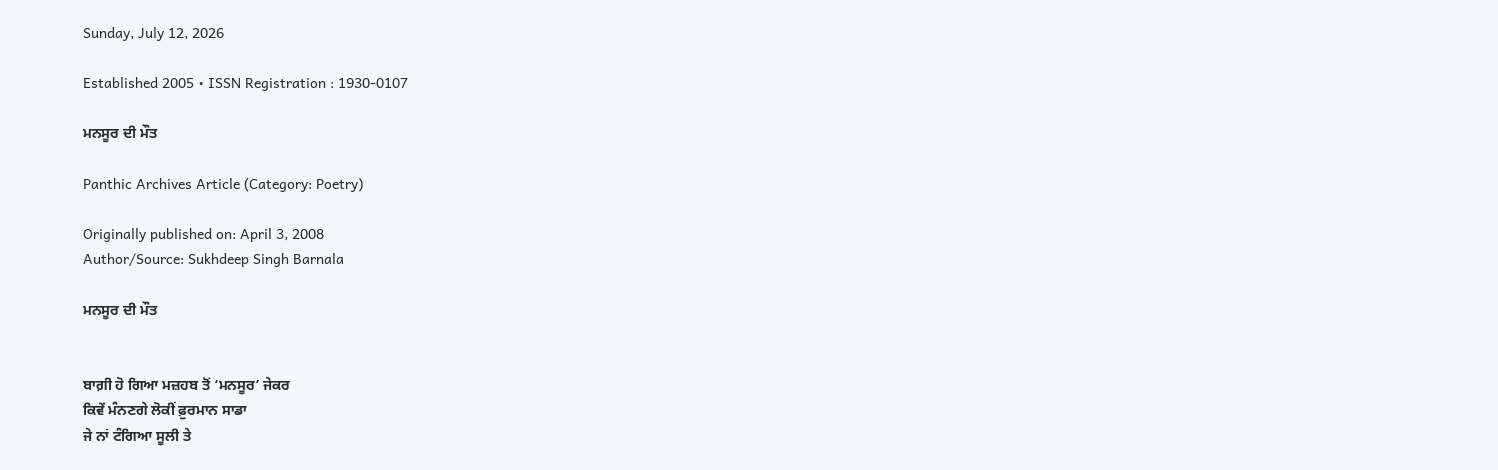Sunday, July 12, 2026

Established 2005 • ISSN Registration : 1930-0107

ਮਨਸੂਰ ਦੀ ਮੌਤ

Panthic Archives Article (Category: Poetry)

Originally published on: April 3, 2008
Author/Source: Sukhdeep Singh Barnala

ਮਨਸੂਰ ਦੀ ਮੌਤ


ਬਾਗ਼ੀ ਹੋ ਗਿਆ ਮਜ਼ਹਬ ਤੋਂ ‘ਮਨਸੂਰ’ ਜੇਕਰ
ਕਿਵੇਂ ਮੰਨਣਗੇ ਲੋਕੀਂ ਫ਼ੁਰਮਾਨ ਸਾਡਾ
ਜੇ ਨਾਂ ਟੰਗਿਆ ਸੂਲੀ ਤੇ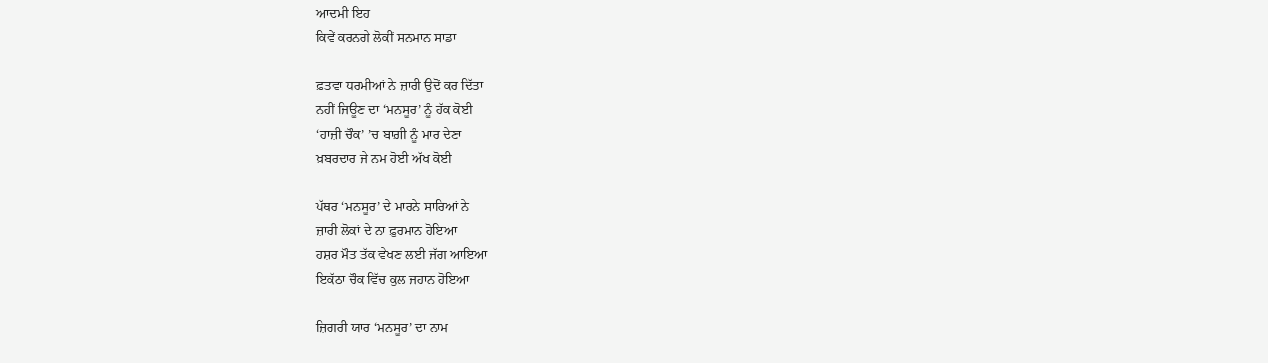ਆਦਮੀ ਇਹ
ਕਿਵੇਂ ਕਰਨਗੇ ਲੋਕੀਂ ਸਨਮਾਨ ਸਾਡਾ

ਫ਼ਤਵਾ ਧਰਮੀਆਂ ਨੇ ਜ਼ਾਰੀ ਉਦੋਂ ਕਰ ਦਿੱਤਾ
ਨਹੀਂ ਜਿਊਣ ਦਾ ‘ਮਨਸੂਰ’ ਨੂੰ ਹੱਕ ਕੋਈ
‘ਹਾਜ਼ੀ ਚੌਕ’ ’ਚ ਬਾਗ਼ੀ ਨੂੰ ਮਾਰ ਦੇਣਾ
ਖ਼ਬਰਦਾਰ ਜੇ ਨਮ ਹੋਈ ਅੱਖ ਕੋਈ

ਪੱਥਰ ‘ਮਨਸੂਰ’ ਦੇ ਮਾਰਨੇ ਸਾਰਿਆਂ ਨੇ
ਜ਼ਾਰੀ ਲੋਕਾਂ ਦੇ ਨਾ ਫ਼ੁਰਮਾਨ ਹੋਇਆ
ਹਸ਼ਰ ਮੌਤ ਤੱਕ ਵੇਖਣ ਲਈ ਜੱਗ ਆਇਆ
ਇਕੱਠਾ ਚੌਕ ਵਿੱਚ ਕੁਲ ਜਹਾਨ ਹੋਇਆ

ਜ਼ਿਗਰੀ ਯਾਰ ‘ਮਨਸੂਰ’ ਦਾ ਨਾਮ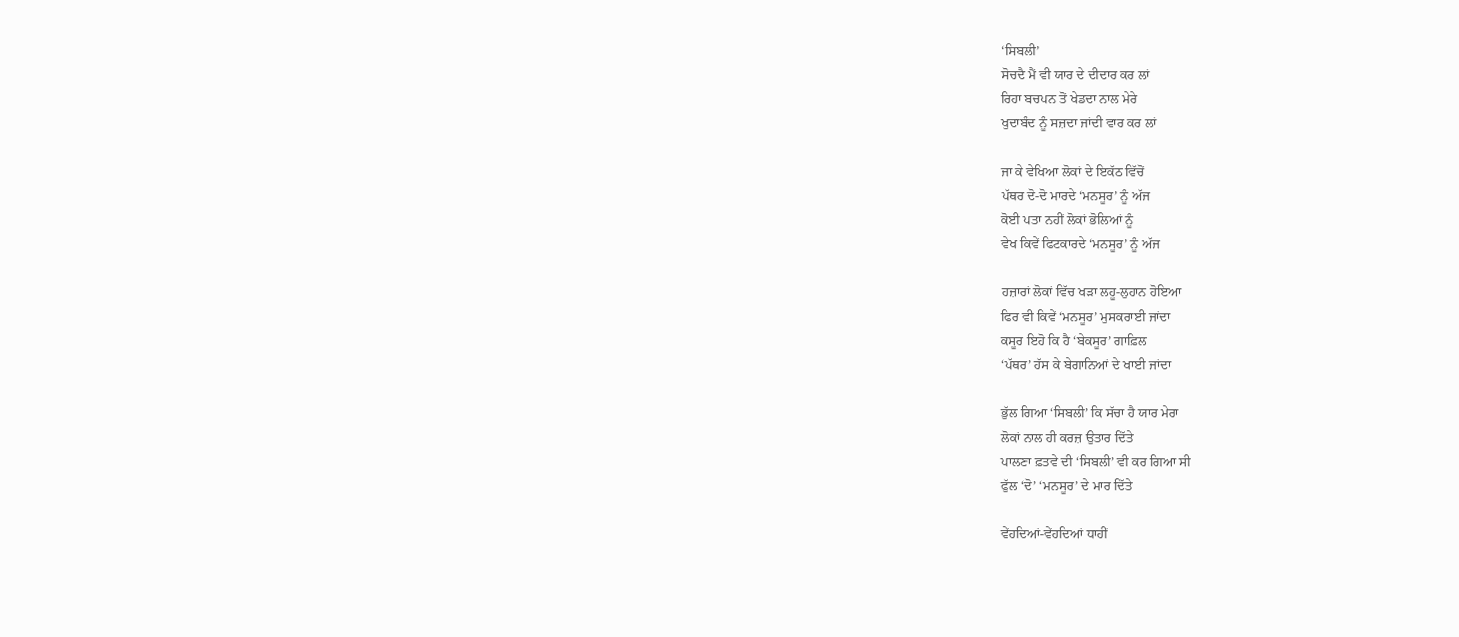‘ਸਿਬਲੀ’
ਸੋਚਦੈ ਮੈਂ ਵੀ ਯਾਰ ਦੇ ਦੀਦਾਰ ਕਰ ਲਾਂ
ਰਿਹਾ ਬਚਪਨ ਤੋਂ ਖੇਡਦਾ ਨਾਲ ਮੇਰੇ
ਖੁਦਾਬੰਦ ਨੂੰ ਸਜ਼ਦਾ ਜਾਂਦੀ ਵਾਰ ਕਰ ਲਾਂ

ਜਾ ਕੇ ਵੇਖਿਆ ਲੋਕਾਂ ਦੇ ਇਕੱਠ ਵਿੱਚੋਂ
ਪੱਥਰ ਦੋ-ਦੋ ਮਾਰਦੇ ‘ਮਨਸੂਰ’ ਨੂੰ ਅੱਜ
ਕੋਈ ਪਤਾ ਨਹੀਂ ਲੋਕਾਂ ਭੋਲਿਆਂ ਨੂੰ
ਵੇਖ ਕਿਵੇਂ ਫਿਟਕਾਰਦੇ ‘ਮਨਸੂਰ’ ਨੂੰ ਅੱਜ

ਹਜ਼ਾਰਾਂ ਲੋਕਾਂ ਵਿੱਚ ਖੜਾ ਲਹੂ-ਲੁਹਾਨ ਹੋਇਆ
ਫਿਰ ਵੀ ਕਿਵੇਂ ‘ਮਨਸੂਰ’ ਮੁਸਕਰਾਈ ਜਾਂਦਾ
ਕਸੂਰ ਇਹੋ ਕਿ ਹੈ ‘ਬੇਕਸੂਰ’ ਗਾਫ਼ਿਲ
‘ਪੱਥਰ’ ਹੱਸ ਕੇ ਬੇਗਾਨਿਆਂ ਦੇ ਖਾਈ ਜਾਂਦਾ

ਭੁੱਲ ਗਿਆ ‘ਸਿਬਲੀ’ ਕਿ ਸੱਚਾ ਹੈ ਯਾਰ ਮੇਰਾ
ਲੋਕਾਂ ਨਾਲ ਹੀ ਕਰਜ਼ ਉਤਾਰ ਦਿੱਤੇ
ਪਾਲਣਾ ਫ਼ਤਵੇ ਦੀ ‘ਸਿਬਲੀ’ ਵੀ ਕਰ ਗਿਆ ਸੀ
ਫੁੱਲ ‘ਦੋ’ ‘ਮਨਸੂਰ’ ਦੇ ਮਾਰ ਦਿੱਤੇ

ਵੇਂਹਦਿਆਂ-ਵੇਂਹਦਿਆਂ ਧਾਹੀਂ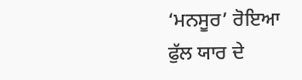‘ਮਨਸੂਰ’ ਰੋਇਆ
ਫੁੱਲ ਯਾਰ ਦੇ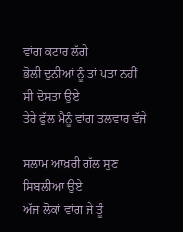ਵਾਂਗ ਕਟਾਰ ਲੱਗੇ
ਭੋਲੀ ਦੁਨੀਆਂ ਨੂੰ ਤਾਂ ਪਤਾ ਨਹੀਂ ਸੀ ਦੋਸਤਾ ਉਏ
ਤੇਰੇ ਫੁੱਲ ਮੈਨੂੰ ਵਾਂਗ ਤਲਵਾਰ ਵੱਜੇ

ਸਲਾਮ ਆਖ਼ਰੀ ਗੱਲ ਸੁਣ ਸਿਬਲੀਆ ਉਏ
ਅੱਜ ਲੋਕਾਂ ਵਾਂਗ ਜੇ ਤੂੰ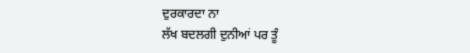ਦੁਰਕਾਰਦਾ ਨਾ
ਲੱਖ ਬਦਲਗੀ ਦੁਨੀਆਂ ਪਰ ਤੂੰ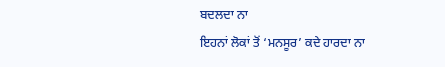ਬਦਲਦਾ ਨਾ
ਇਹਨਾਂ ਲੋਕਾਂ ਤੋਂ ‘ਮਨਸੂਰ’ ਕਦੇ ਹਾਰਦਾ ਨਾ